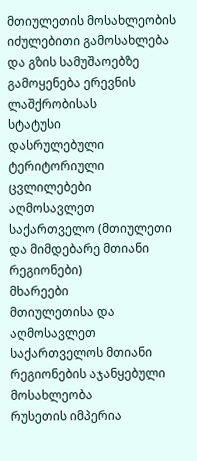მთიულეთის მოსახლეობის იძულებითი გამოსახლება და გზის სამუშაოებზე გამოყენება ერევნის ლაშქრობისას
სტატუსი
დასრულებული
ტერიტორიული ცვლილებები
აღმოსავლეთ საქართველო (მთიულეთი და მიმდებარე მთიანი რეგიონები)
მხარეები
მთიულეთისა და აღმოსავლეთ საქართველოს მთიანი რეგიონების აჯანყებული მოსახლეობა
რუსეთის იმპერია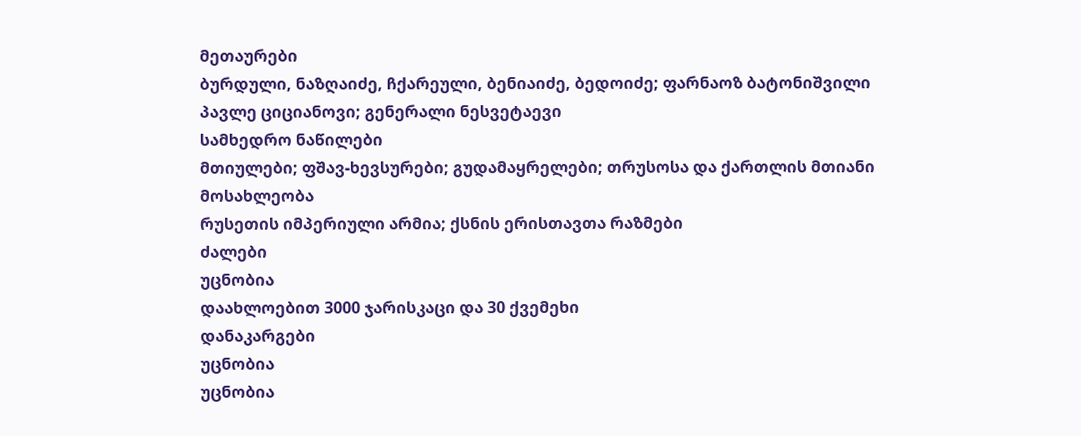მეთაურები
ბურდული, ნაზღაიძე, ჩქარეული, ბენიაიძე, ბედოიძე; ფარნაოზ ბატონიშვილი
პავლე ციციანოვი; გენერალი ნესვეტაევი
სამხედრო ნაწილები
მთიულები; ფშავ-ხევსურები; გუდამაყრელები; თრუსოსა და ქართლის მთიანი მოსახლეობა
რუსეთის იმპერიული არმია; ქსნის ერისთავთა რაზმები
ძალები
უცნობია
დაახლოებით 3000 ჯარისკაცი და 30 ქვემეხი
დანაკარგები
უცნობია
უცნობია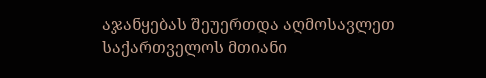აჯანყებას შეუერთდა აღმოსავლეთ საქართველოს მთიანი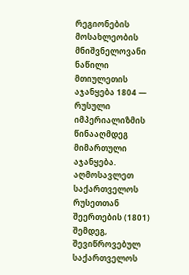რეგიონების მოსახლეობის მნიშვნელოვანი ნაწილი
მთიულეთის აჯანყება 1804 — რუსული იმპერიალიზმის წინააღმდეგ მიმართული აჯანყება. აღმოსავლეთ საქართველოს რუსეთთან შეერთების (1801) შემდეგ, შევიწროვებულ საქართველოს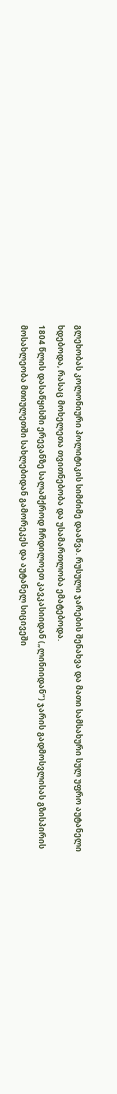გლეხობას კოლონიური პოლიტიკის სიმძიმე დააწვა. რუსული ჯარების შენახვა და მათი სამსახური სულ უფრო აუტანელი ხდებოდა, რასაც მოხელეთა თვითნებობა და უსამართლობა ემატებოდა.
1804 წლის დასაწყისში ერევანზე სალაშქროდ ჩრდილოეთ კავკასიიდან („ლინიიდან“) ჯარის გადმოსვლისას გზისპირის მოსახლეობა მთიულეთში სახლებიდან გამორეკეს და აუტანელ სიცივეში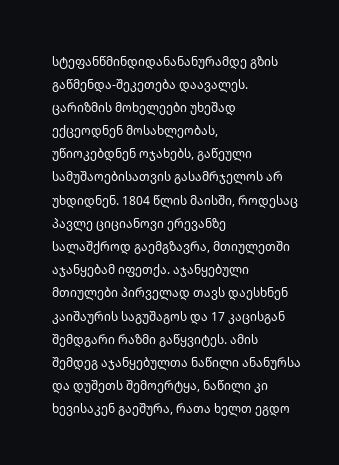სტეფანწმინდიდანანანურამდე გზის გაწმენდა-შეკეთება დაავალეს. ცარიზმის მოხელეები უხეშად ექცეოდნენ მოსახლეობას, უწიოკებდნენ ოჯახებს, გაწეული სამუშაოებისათვის გასამრჯელოს არ უხდიდნენ. 1804 წლის მაისში, როდესაც პავლე ციციანოვი ერევანზე სალაშქროდ გაემგზავრა, მთიულეთში აჯანყებამ იფეთქა. აჯანყებული მთიულები პირველად თავს დაესხნენ კაიშაურის საგუშაგოს და 17 კაცისგან შემდგარი რაზმი გაწყვიტეს. ამის შემდეგ აჯანყებულთა ნაწილი ანანურსა და დუშეთს შემოერტყა, ნაწილი კი ხევისაკენ გაეშურა, რათა ხელთ ეგდო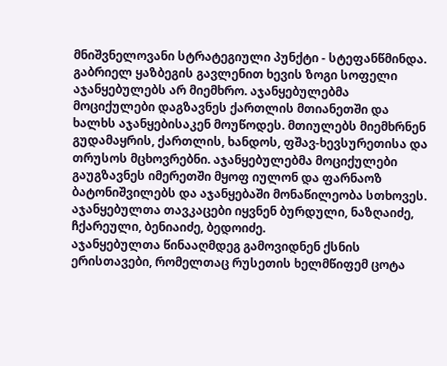მნიშვნელოვანი სტრატეგიული პუნქტი - სტეფანწმინდა. გაბრიელ ყაზბეგის გავლენით ხევის ზოგი სოფელი აჯანყებულებს არ მიემხრო. აჯანყებულებმა მოციქულები დაგზავნეს ქართლის მთიანეთში და ხალხს აჯანყებისაკენ მოუწოდეს. მთიულებს მიემხრნენ გუდამაყრის, ქართლის, ხანდოს, ფშავ-ხევსურეთისა და თრუსოს მცხოვრებნი. აჯანყებულებმა მოციქულები გაუგზავნეს იმერეთში მყოფ იულონ და ფარნაოზ ბატონიშვილებს და აჯანყებაში მონაწილეობა სთხოვეს. აჯანყებულთა თავკაცები იყვნენ ბურდული, ნაზღაიძე, ჩქარეული, ბენიაიძე, ბედოიძე.
აჯანყებულთა წინააღმდეგ გამოვიდნენ ქსნის ერისთავები, რომელთაც რუსეთის ხელმწიფემ ცოტა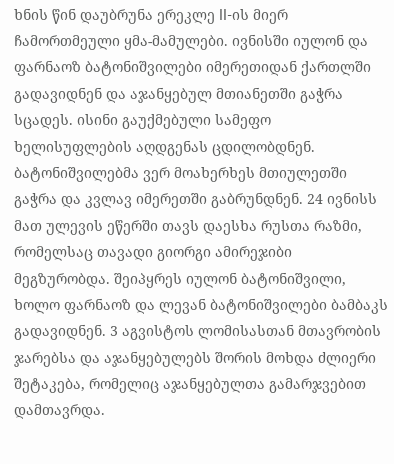ხნის წინ დაუბრუნა ერეკლე II-ის მიერ ჩამორთმეული ყმა-მამულები. ივნისში იულონ და ფარნაოზ ბატონიშვილები იმერეთიდან ქართლში გადავიდნენ და აჯანყებულ მთიანეთში გაჭრა სცადეს. ისინი გაუქმებული სამეფო ხელისუფლების აღდგენას ცდილობდნენ. ბატონიშვილებმა ვერ მოახერხეს მთიულეთში გაჭრა და კვლავ იმერეთში გაბრუნდნენ. 24 ივნისს მათ ულევის ეწერში თავს დაესხა რუსთა რაზმი, რომელსაც თავადი გიორგი ამირეჯიბი მეგზურობდა. შეიპყრეს იულონ ბატონიშვილი, ხოლო ფარნაოზ და ლევან ბატონიშვილები ბამბაკს გადავიდნენ. 3 აგვისტოს ლომისასთან მთავრობის ჯარებსა და აჯანყებულებს შორის მოხდა ძლიერი შეტაკება, რომელიც აჯანყებულთა გამარჯვებით დამთავრდა.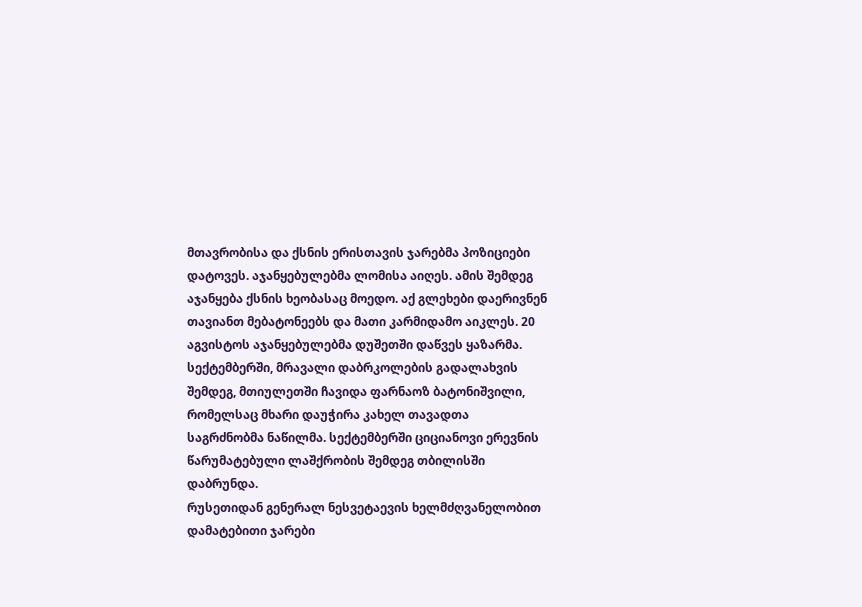მთავრობისა და ქსნის ერისთავის ჯარებმა პოზიციები დატოვეს. აჯანყებულებმა ლომისა აიღეს. ამის შემდეგ აჯანყება ქსნის ხეობასაც მოედო. აქ გლეხები დაერივნენ თავიანთ მებატონეებს და მათი კარმიდამო აიკლეს. 20 აგვისტოს აჯანყებულებმა დუშეთში დაწვეს ყაზარმა. სექტემბერში, მრავალი დაბრკოლების გადალახვის შემდეგ, მთიულეთში ჩავიდა ფარნაოზ ბატონიშვილი, რომელსაც მხარი დაუჭირა კახელ თავადთა საგრძნობმა ნაწილმა. სექტემბერში ციციანოვი ერევნის წარუმატებული ლაშქრობის შემდეგ თბილისში დაბრუნდა.
რუსეთიდან გენერალ ნესვეტაევის ხელმძღვანელობით დამატებითი ჯარები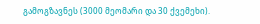გამოგზავნეს (3000 მეომარი და 30 ქვემეხი).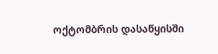ოქტომბრის დასაწყისში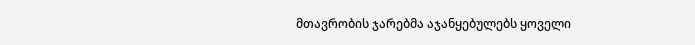მთავრობის ჯარებმა აჯანყებულებს ყოველი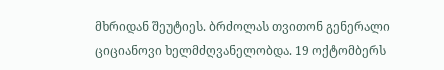მხრიდან შეუტიეს. ბრძოლას თვითონ გენერალი ციციანოვი ხელმძღვანელობდა. 19 ოქტომბერს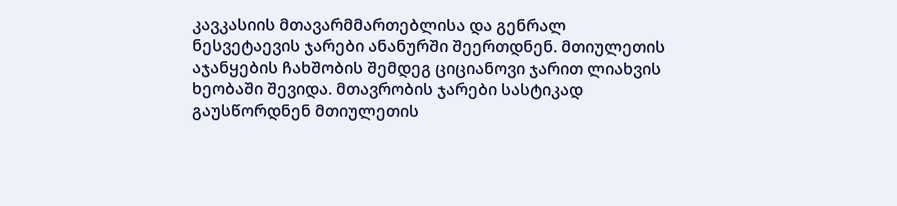კავკასიის მთავარმმართებლისა და გენრალ ნესვეტაევის ჯარები ანანურში შეერთდნენ. მთიულეთის აჯანყების ჩახშობის შემდეგ ციციანოვი ჯარით ლიახვის ხეობაში შევიდა. მთავრობის ჯარები სასტიკად გაუსწორდნენ მთიულეთის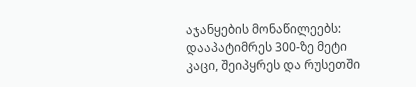აჯანყების მონაწილეებს: დააპატიმრეს 300-ზე მეტი კაცი, შეიპყრეს და რუსეთში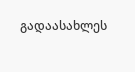გადაასახლეს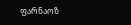ფარნაოზ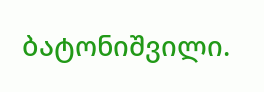ბატონიშვილი.